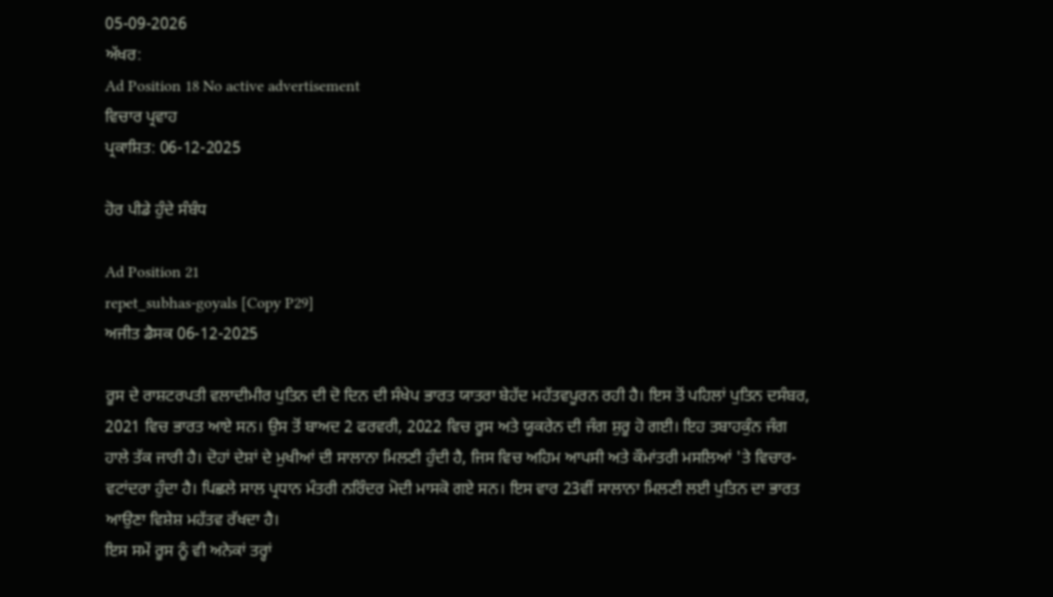05-09-2026
ਅੱਖਰ:
Ad Position 18 No active advertisement
ਵਿਚਾਰ ਪ੍ਰਵਾਹ
ਪ੍ਰਕਾਸ਼ਿਤ: 06-12-2025

ਹੋਰ ਪੀਡੇ ਹੁੰਦੇ ਸੰਬੰਧ

Ad Position 21
repet_subhas-goyals [Copy P29]
ਅਜੀਤ ਡੈਸਕ 06-12-2025

ਰੂਸ ਦੇ ਰਾਸ਼ਟਰਪਤੀ ਵਲਾਦੀਮੀਰ ਪੁਤਿਨ ਦੀ ਦੋ ਦਿਨ ਦੀ ਸੰਖੇਪ ਭਾਰਤ ਯਾਤਰਾ ਬੇਹੱਦ ਮਹੱਤਵਪੂਰਨ ਰਹੀ ਹੈ। ਇਸ ਤੋਂ ਪਹਿਲਾਂ ਪੁਤਿਨ ਦਸੰਬਰ, 2021 ਵਿਚ ਭਾਰਤ ਆਏ ਸਨ। ਉਸ ਤੋਂ ਬਾਅਦ 2 ਫਰਵਰੀ, 2022 ਵਿਚ ਰੂਸ ਅਤੇ ਯੂਕਰੇਨ ਦੀ ਜੰਗ ਸ਼ੁਰੂ ਹੋ ਗਈ। ਇਹ ਤਬਾਹਕੁੰਨ ਜੰਗ ਹਾਲੇ ਤੱਕ ਜਾਰੀ ਹੈ। ਦੋਹਾਂ ਦੇਸ਼ਾਂ ਦੇ ਮੁਖੀਆਂ ਦੀ ਸਾਲਾਨਾ ਮਿਲਣੀ ਹੁੰਦੀ ਹੈ, ਜਿਸ ਵਿਚ ਅਹਿਮ ਆਪਸੀ ਅਤੇ ਕੌਮਾਂਤਰੀ ਮਸਲਿਆਂ 'ਤੇ ਵਿਚਾਰ-ਵਟਾਂਦਰਾ ਹੁੰਦਾ ਹੈ। ਪਿਛਲੇ ਸਾਲ ਪ੍ਰਧਾਨ ਮੰਤਰੀ ਨਰਿੰਦਰ ਮੋਦੀ ਮਾਸਕੋ ਗਏ ਸਨ। ਇਸ ਵਾਰ 23ਵੀਂ ਸਾਲਾਨਾ ਮਿਲਣੀ ਲਈ ਪੁਤਿਨ ਦਾ ਭਾਰਤ ਆਉਣਾ ਵਿਸ਼ੇਸ਼ ਮਹੱਤਵ ਰੱਖਦਾ ਹੈ।
ਇਸ ਸਮੇਂ ਰੂਸ ਨੂੰ ਵੀ ਅਨੇਕਾਂ ਤਰ੍ਹਾਂ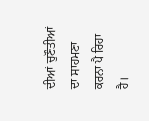ਦੀਆਂ ਚੁਣੌਤੀਆਂ ਦਾ ਸਾਹਮਣਾ ਕਰਨਾ ਪੈ ਰਿਹਾ ਹੈ।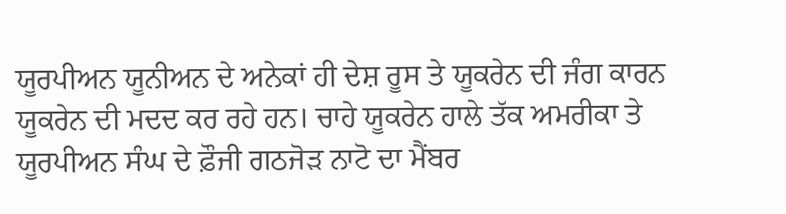ਯੂਰਪੀਅਨ ਯੂਨੀਅਨ ਦੇ ਅਨੇਕਾਂ ਹੀ ਦੇਸ਼ ਰੂਸ ਤੇ ਯੂਕਰੇਨ ਦੀ ਜੰਗ ਕਾਰਨ ਯੂਕਰੇਨ ਦੀ ਮਦਦ ਕਰ ਰਹੇ ਹਨ। ਚਾਹੇ ਯੂਕਰੇਨ ਹਾਲੇ ਤੱਕ ਅਮਰੀਕਾ ਤੇ ਯੂਰਪੀਅਨ ਸੰਘ ਦੇ ਫ਼ੌਜੀ ਗਠਜੋੜ ਨਾਟੋ ਦਾ ਮੈਂਬਰ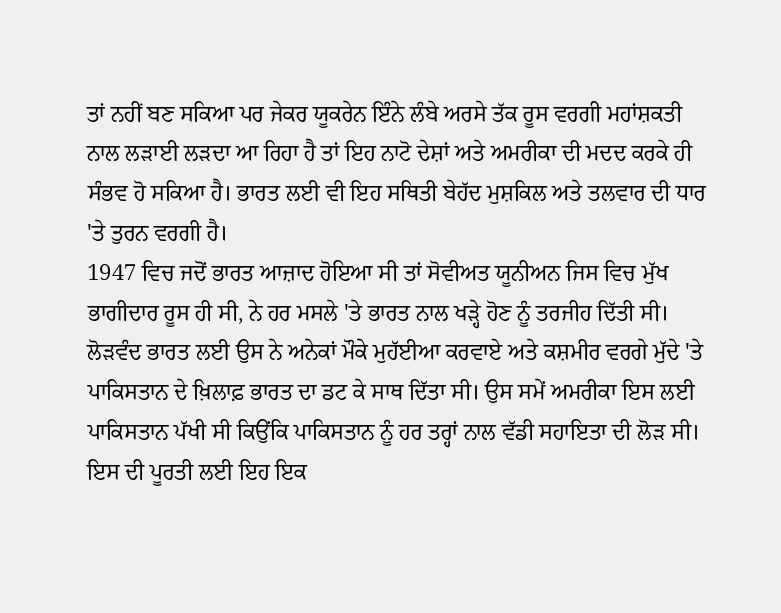ਤਾਂ ਨਹੀਂ ਬਣ ਸਕਿਆ ਪਰ ਜੇਕਰ ਯੂਕਰੇਨ ਇੰਨੇ ਲੰਬੇ ਅਰਸੇ ਤੱਕ ਰੂਸ ਵਰਗੀ ਮਹਾਂਸ਼ਕਤੀ ਨਾਲ ਲੜਾਈ ਲੜਦਾ ਆ ਰਿਹਾ ਹੈ ਤਾਂ ਇਹ ਨਾਟੋ ਦੇਸ਼ਾਂ ਅਤੇ ਅਮਰੀਕਾ ਦੀ ਮਦਦ ਕਰਕੇ ਹੀ ਸੰਭਵ ਹੋ ਸਕਿਆ ਹੈ। ਭਾਰਤ ਲਈ ਵੀ ਇਹ ਸਥਿਤੀ ਬੇਹੱਦ ਮੁਸ਼ਕਿਲ ਅਤੇ ਤਲਵਾਰ ਦੀ ਧਾਰ 'ਤੇ ਤੁਰਨ ਵਰਗੀ ਹੈ।
1947 ਵਿਚ ਜਦੋਂ ਭਾਰਤ ਆਜ਼ਾਦ ਹੋਇਆ ਸੀ ਤਾਂ ਸੋਵੀਅਤ ਯੂਨੀਅਨ ਜਿਸ ਵਿਚ ਮੁੱਖ ਭਾਗੀਦਾਰ ਰੂਸ ਹੀ ਸੀ, ਨੇ ਹਰ ਮਸਲੇ 'ਤੇ ਭਾਰਤ ਨਾਲ ਖੜ੍ਹੇ ਹੋਣ ਨੂੰ ਤਰਜੀਹ ਦਿੱਤੀ ਸੀ। ਲੋੜਵੰਦ ਭਾਰਤ ਲਈ ਉਸ ਨੇ ਅਨੇਕਾਂ ਮੌਕੇ ਮੁਹੱਈਆ ਕਰਵਾਏ ਅਤੇ ਕਸ਼ਮੀਰ ਵਰਗੇ ਮੁੱਦੇ 'ਤੇ ਪਾਕਿਸਤਾਨ ਦੇ ਖ਼ਿਲਾਫ਼ ਭਾਰਤ ਦਾ ਡਟ ਕੇ ਸਾਥ ਦਿੱਤਾ ਸੀ। ਉਸ ਸਮੇਂ ਅਮਰੀਕਾ ਇਸ ਲਈ ਪਾਕਿਸਤਾਨ ਪੱਖੀ ਸੀ ਕਿਉਂਕਿ ਪਾਕਿਸਤਾਨ ਨੂੰ ਹਰ ਤਰ੍ਹਾਂ ਨਾਲ ਵੱਡੀ ਸਹਾਇਤਾ ਦੀ ਲੋੜ ਸੀ। ਇਸ ਦੀ ਪੂਰਤੀ ਲਈ ਇਹ ਇਕ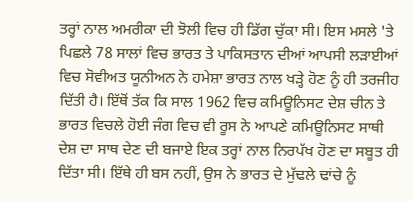ਤਰ੍ਹਾਂ ਨਾਲ ਅਮਰੀਕਾ ਦੀ ਝੋਲੀ ਵਿਚ ਹੀ ਡਿੱਗ ਚੁੱਕਾ ਸੀ। ਇਸ ਮਸਲੇ 'ਤੇ ਪਿਛਲੇ 78 ਸਾਲਾਂ ਵਿਚ ਭਾਰਤ ਤੇ ਪਾਕਿਸਤਾਨ ਦੀਆਂ ਆਪਸੀ ਲੜਾਈਆਂ ਵਿਚ ਸੋਵੀਅਤ ਯੂਨੀਅਨ ਨੇ ਹਮੇਸ਼ਾ ਭਾਰਤ ਨਾਲ ਖੜ੍ਹੇ ਹੋਣ ਨੂੰ ਹੀ ਤਰਜੀਹ ਦਿੱਤੀ ਹੈ। ਇੱਥੋਂ ਤੱਕ ਕਿ ਸਾਲ 1962 ਵਿਚ ਕਮਿਊਨਿਸਟ ਦੇਸ਼ ਚੀਨ ਤੇ ਭਾਰਤ ਵਿਚਲੇ ਹੋਈ ਜੰਗ ਵਿਚ ਵੀ ਰੂਸ ਨੇ ਆਪਣੇ ਕਮਿਊਨਿਸਟ ਸਾਥੀ ਦੇਸ਼ ਦਾ ਸਾਥ ਦੇਣ ਦੀ ਬਜਾਏ ਇਕ ਤਰ੍ਹਾਂ ਨਾਲ ਨਿਰਪੱਖ ਹੋਣ ਦਾ ਸਬੂਤ ਹੀ ਦਿੱਤਾ ਸੀ। ਇੱਥੇ ਹੀ ਬਸ ਨਹੀਂ, ਉਸ ਨੇ ਭਾਰਤ ਦੇ ਮੁੱਢਲੇ ਢਾਂਚੇ ਨੂੰ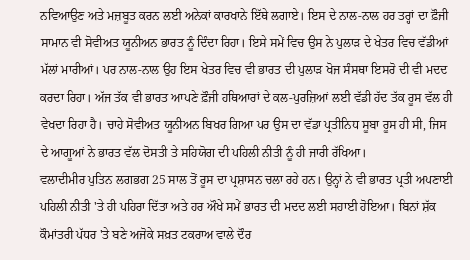ਨਵਿਆਉਣ ਅਤੇ ਮਜ਼ਬੂਤ ਕਰਨ ਲਈ ਅਨੇਕਾਂ ਕਾਰਖਾਨੇ ਇੱਥੇ ਲਗਾਏ। ਇਸ ਦੇ ਨਾਲ-ਨਾਲ ਹਰ ਤਰ੍ਹਾਂ ਦਾ ਫ਼ੌਜੀ ਸਾਮਾਨ ਵੀ ਸੋਵੀਅਤ ਯੂਨੀਅਨ ਭਾਰਤ ਨੂੰ ਦਿੰਦਾ ਰਿਹਾ। ਇਸੇ ਸਮੇਂ ਵਿਚ ਉਸ ਨੇ ਪੁਲਾੜ ਦੇ ਖੇਤਰ ਵਿਚ ਵੱਡੀਆਂ ਮੱਲਾਂ ਮਾਰੀਆਂ। ਪਰ ਨਾਲ-ਨਾਲ ਉਹ ਇਸ ਖੇਤਰ ਵਿਚ ਵੀ ਭਾਰਤ ਦੀ ਪੁਲਾੜ ਖੋਜ ਸੰਸਥਾ ਇਸਰੋ ਦੀ ਵੀ ਮਦਦ ਕਰਦਾ ਰਿਹਾ। ਅੱਜ ਤੱਕ ਵੀ ਭਾਰਤ ਆਪਣੇ ਫ਼ੌਜੀ ਹਥਿਆਰਾਂ ਦੇ ਕਲ-ਪੁਰਜ਼ਿਆਂ ਲਈ ਵੱਡੀ ਹੱਦ ਤੱਕ ਰੂਸ ਵੱਲ ਹੀ ਵੇਖਦਾ ਰਿਹਾ ਹੈ। ਚਾਹੇ ਸੋਵੀਅਤ ਯੂਨੀਅਨ ਬਿਖਰ ਗਿਆ ਪਰ ਉਸ ਦਾ ਵੱਡਾ ਪ੍ਰਤੀਨਿਧ ਸੂਬਾ ਰੂਸ ਹੀ ਸੀ, ਜਿਸ ਦੇ ਆਗੂਆਂ ਨੇ ਭਾਰਤ ਵੱਲ ਦੋਸਤੀ ਤੇ ਸਹਿਯੋਗ ਦੀ ਪਹਿਲੀ ਨੀਤੀ ਨੂੰ ਹੀ ਜਾਰੀ ਰੱਖਿਆ।
ਵਲਾਦੀਮੀਰ ਪੁਤਿਨ ਲਗਭਗ 25 ਸਾਲ ਤੋਂ ਰੂਸ ਦਾ ਪ੍ਰਸ਼ਾਸਨ ਚਲਾ ਰਹੇ ਹਨ। ਉਨ੍ਹਾਂ ਨੇ ਵੀ ਭਾਰਤ ਪ੍ਰਤੀ ਅਪਣਾਈ ਪਹਿਲੀ ਨੀਤੀ 'ਤੇ ਹੀ ਪਹਿਰਾ ਦਿੱਤਾ ਅਤੇ ਹਰ ਔਖੇ ਸਮੇਂ ਭਾਰਤ ਦੀ ਮਦਦ ਲਈ ਸਹਾਈ ਹੋਇਆ। ਬਿਨਾਂ ਸ਼ੱਕ ਕੌਮਾਂਤਰੀ ਪੱਧਰ 'ਤੇ ਬਣੇ ਅਜੋਕੇ ਸਖ਼ਤ ਟਕਰਾਅ ਵਾਲੇ ਦੌਰ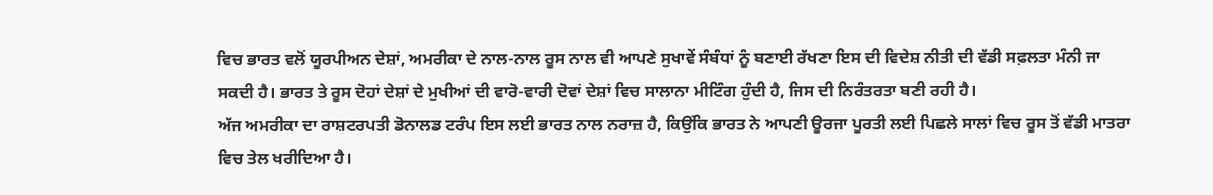ਵਿਚ ਭਾਰਤ ਵਲੋਂ ਯੂਰਪੀਅਨ ਦੇਸ਼ਾਂ, ਅਮਰੀਕਾ ਦੇ ਨਾਲ-ਨਾਲ ਰੂਸ ਨਾਲ ਵੀ ਆਪਣੇ ਸੁਖਾਵੇਂ ਸੰਬੰਧਾਂ ਨੂੰ ਬਣਾਈ ਰੱਖਣਾ ਇਸ ਦੀ ਵਿਦੇਸ਼ ਨੀਤੀ ਦੀ ਵੱਡੀ ਸਫ਼ਲਤਾ ਮੰਨੀ ਜਾ ਸਕਦੀ ਹੈ। ਭਾਰਤ ਤੇ ਰੂਸ ਦੋਹਾਂ ਦੇਸ਼ਾਂ ਦੇ ਮੁਖੀਆਂ ਦੀ ਵਾਰੋ-ਵਾਰੀ ਦੋਵਾਂ ਦੇਸ਼ਾਂ ਵਿਚ ਸਾਲਾਨਾ ਮੀਟਿੰਗ ਹੁੰਦੀ ਹੈ, ਜਿਸ ਦੀ ਨਿਰੰਤਰਤਾ ਬਣੀ ਰਹੀ ਹੈ।
ਅੱਜ ਅਮਰੀਕਾ ਦਾ ਰਾਸ਼ਟਰਪਤੀ ਡੋਨਾਲਡ ਟਰੰਪ ਇਸ ਲਈ ਭਾਰਤ ਨਾਲ ਨਰਾਜ਼ ਹੈ, ਕਿਉਂਕਿ ਭਾਰਤ ਨੇ ਆਪਣੀ ਊਰਜਾ ਪੂਰਤੀ ਲਈ ਪਿਛਲੇ ਸਾਲਾਂ ਵਿਚ ਰੂਸ ਤੋਂ ਵੱਡੀ ਮਾਤਰਾ ਵਿਚ ਤੇਲ ਖਰੀਦਿਆ ਹੈ।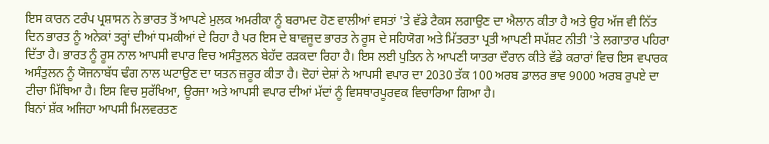ਇਸ ਕਾਰਨ ਟਰੰਪ ਪ੍ਰਸ਼ਾਸਨ ਨੇ ਭਾਰਤ ਤੋਂ ਆਪਣੇ ਮੁਲਕ ਅਮਰੀਕਾ ਨੂੰ ਬਰਾਮਦ ਹੋਣ ਵਾਲੀਆਂ ਵਸਤਾਂ 'ਤੇ ਵੱਡੇ ਟੈਕਸ ਲਗਾਉਣ ਦਾ ਐਲਾਨ ਕੀਤਾ ਹੈ ਅਤੇ ਉਹ ਅੱਜ ਵੀ ਨਿੱਤ ਦਿਨ ਭਾਰਤ ਨੂੰ ਅਨੇਕਾਂ ਤਰ੍ਹਾਂ ਦੀਆਂ ਧਮਕੀਆਂ ਦੇ ਰਿਹਾ ਹੈ ਪਰ ਇਸ ਦੇ ਬਾਵਜੂਦ ਭਾਰਤ ਨੇ ਰੂਸ ਦੇ ਸਹਿਯੋਗ ਅਤੇ ਮਿੱਤਰਤਾ ਪ੍ਰਤੀ ਆਪਣੀ ਸਪੱਸ਼ਟ ਨੀਤੀ 'ਤੇ ਲਗਾਤਾਰ ਪਹਿਰਾ ਦਿੱਤਾ ਹੈ। ਭਾਰਤ ਨੂੰ ਰੂਸ ਨਾਲ ਆਪਸੀ ਵਪਾਰ ਵਿਚ ਅਸੰਤੁਲਨ ਬੇਹੱਦ ਰੜਕਦਾ ਰਿਹਾ ਹੈ। ਇਸ ਲਈ ਪੁਤਿਨ ਨੇ ਆਪਣੀ ਯਾਤਰਾ ਦੌਰਾਨ ਕੀਤੇ ਵੱਡੇ ਕਰਾਰਾਂ ਵਿਚ ਇਸ ਵਪਾਰਕ ਅਸੰਤੁਲਨ ਨੂੰ ਯੋਜਨਾਬੱਧ ਢੰਗ ਨਾਲ ਘਟਾਉਣ ਦਾ ਯਤਨ ਜ਼ਰੂਰ ਕੀਤਾ ਹੈ। ਦੋਹਾਂ ਦੇਸ਼ਾਂ ਨੇ ਆਪਸੀ ਵਪਾਰ ਦਾ 2030 ਤੱਕ 100 ਅਰਬ ਡਾਲਰ ਭਾਵ 9000 ਅਰਬ ਰੁਪਏ ਦਾ ਟੀਚਾ ਮਿੱਥਿਆ ਹੈ। ਇਸ ਵਿਚ ਸੁਰੱਖਿਆ, ਊਰਜਾ ਅਤੇ ਆਪਸੀ ਵਪਾਰ ਦੀਆਂ ਮੱਦਾਂ ਨੂੰ ਵਿਸਥਾਰਪੂਰਵਕ ਵਿਚਾਰਿਆ ਗਿਆ ਹੈ।
ਬਿਨਾਂ ਸ਼ੱਕ ਅਜਿਹਾ ਆਪਸੀ ਮਿਲਵਰਤਣ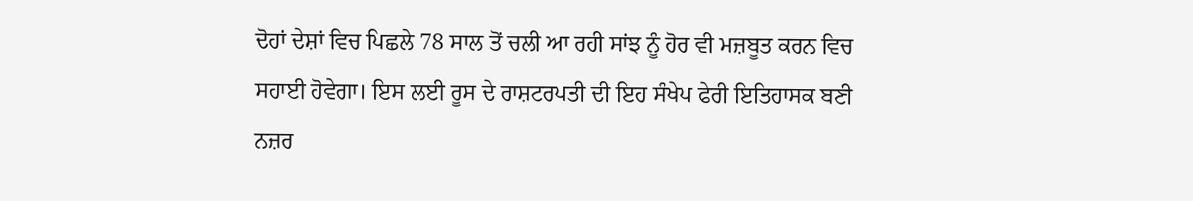ਦੋਹਾਂ ਦੇਸ਼ਾਂ ਵਿਚ ਪਿਛਲੇ 78 ਸਾਲ ਤੋਂ ਚਲੀ ਆ ਰਹੀ ਸਾਂਝ ਨੂੰ ਹੋਰ ਵੀ ਮਜ਼ਬੂਤ ਕਰਨ ਵਿਚ ਸਹਾਈ ਹੋਵੇਗਾ। ਇਸ ਲਈ ਰੂਸ ਦੇ ਰਾਸ਼ਟਰਪਤੀ ਦੀ ਇਹ ਸੰਖੇਪ ਫੇਰੀ ਇਤਿਹਾਸਕ ਬਣੀ ਨਜ਼ਰ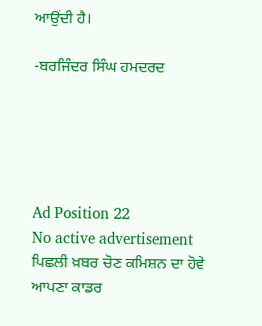ਆਉਂਦੀ ਹੈ।

-ਬਰਜਿੰਦਰ ਸਿੰਘ ਹਮਦਰਦ





Ad Position 22
No active advertisement
ਪਿਛਲੀ ਖ਼ਬਰ ਚੋਣ ਕਮਿਸ਼ਨ ਦਾ ਹੋਵੇ ਆਪਣਾ ਕਾਡਰ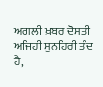ਅਗਲੀ ਖ਼ਬਰ ਦੋਸਤੀ ਅਜਿਹੀ ਸੁਨਹਿਰੀ ਤੰਦ ਹੈ,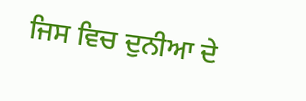ਜਿਸ ਵਿਚ ਦੁਨੀਆ ਦੇ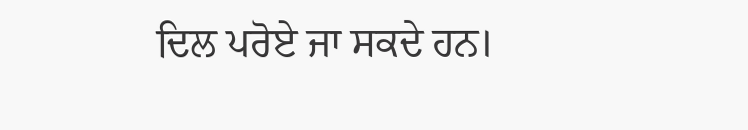ਦਿਲ ਪਰੋਏ ਜਾ ਸਕਦੇ ਹਨ।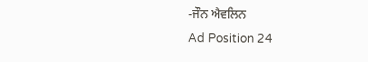-ਜੌਨ ਐਵਲਿਨ
Ad Position 24